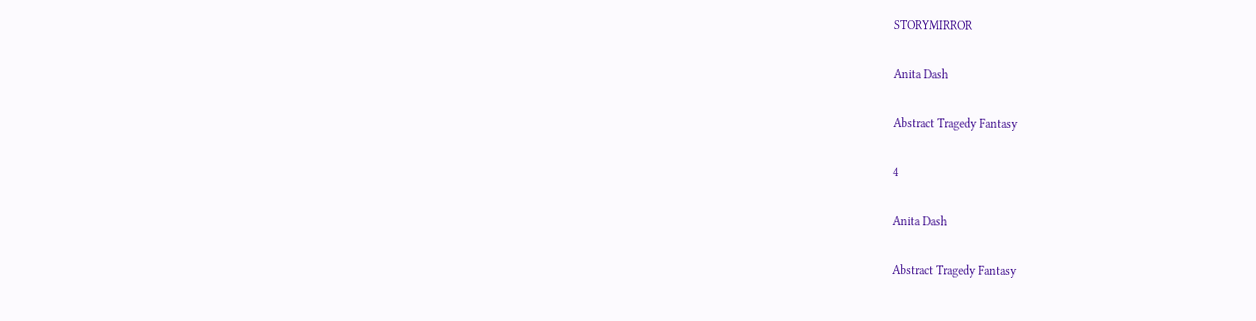STORYMIRROR

Anita Dash

Abstract Tragedy Fantasy

4

Anita Dash

Abstract Tragedy Fantasy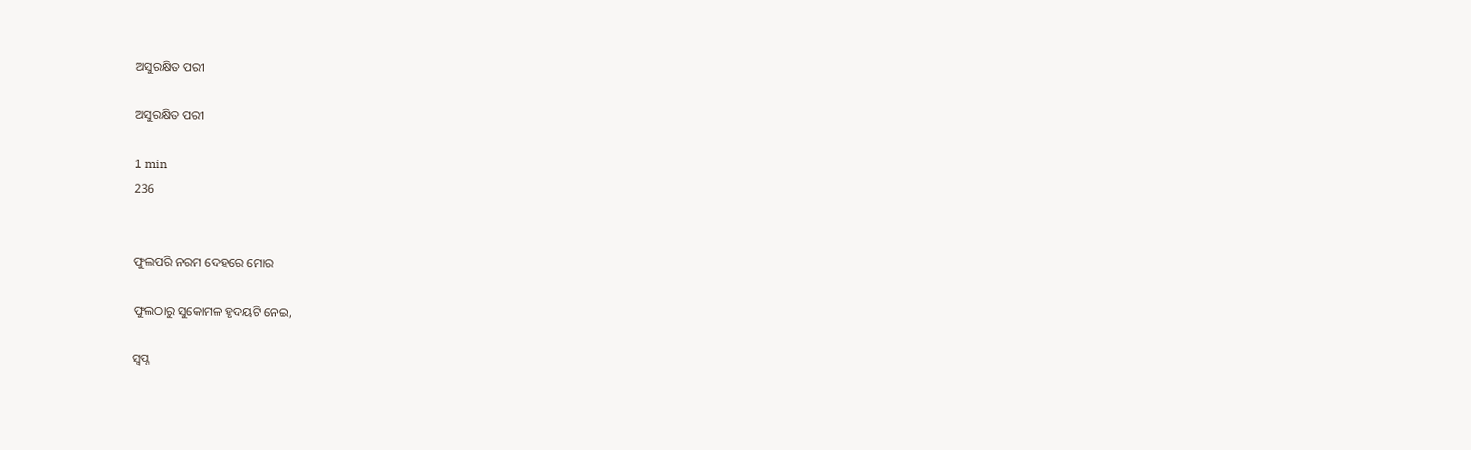ଅସୁରକ୍ଷିତ ପରୀ

ଅସୁରକ୍ଷିତ ପରୀ

1 min
236


ଫୁଲପରି ନରମ ଦେହରେ ମୋର

ଫୁଲଠାରୁ ସୁକୋମଳ ହୃଦୟଟି ନେଇ,

ସ୍ୱପ୍ନ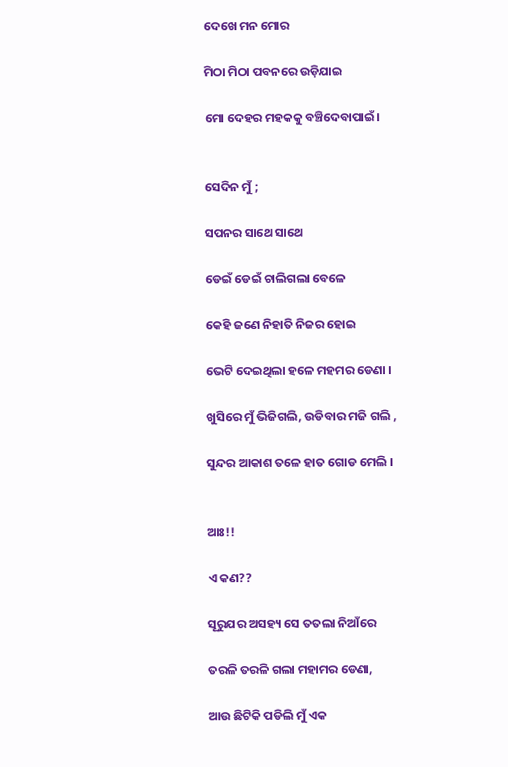ଦେଖେ ମନ ମୋର

ମିଠା ମିଠା ପବନରେ ଉଡ଼ିଯାଇ

ମୋ ଦେହର ମହକକୁ ବଞ୍ଚିଦେବାପାଇଁ।


ସେଦିନ ମୁଁ ;

ସପନର ସାଥେ ସାଥେ

ଡେଇଁ ଡେଇଁ ଚାଲିଗଲା ବେଳେ

କେହି ଜଣେ ନିହାତି ନିଜର ହୋଇ

ଭେଟି ଦେଇଥିଲା ହଳେ ମହମର ଡେଣା ।

ଖୁସିରେ ମୁଁ ଭିଜିଗଲି, ଉଡିବାର ମଜି ଗଲି ,

ସୁନ୍ଦର ଆକାଶ ତଳେ ହାତ ଗୋଡ ମେଲି ।


ଆଃ!!

ଏ କଣ??

ସୂରୁଯର ଅସହ୍ୟ ସେ ତତଲା ନିଆଁରେ

ତରଳି ତରଳି ଗଲା ମହାମର ଡେଣା,

ଆଉ ଛିଟିକି ପଡିଲି ମୁଁ ଏକ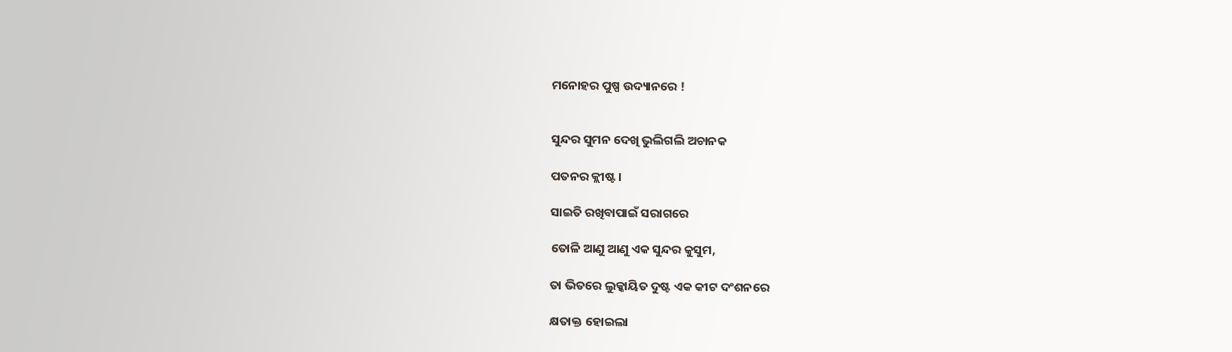ମନୋହର ପୁଷ୍ପ ଉଦ୍ୟାନରେ !


ସୁନ୍ଦର ସୁମନ ଦେଖି ଭୁଲିଗଲି ଅଚାନକ

ପତନର କ୍ଲୀଷ୍ଟ ।

ସାଇତି ରଖିବାପାଇଁ ସରାଗରେ

ତୋଳି ଆଣୁ ଆଣୁ ଏକ ସୁନ୍ଦର କୁସୁମ,

ତା ଭିତରେ ଲୁକ୍କାୟିତ ଦୁଷ୍ଟ ଏକ କୀଟ ଦଂଶନରେ

କ୍ଷତାକ୍ତ ହୋଇଲା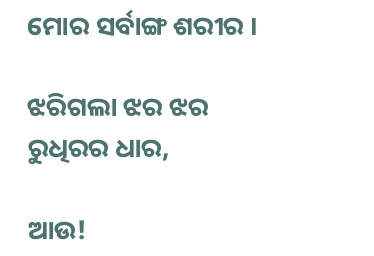ମୋର ସର୍ବାଙ୍ଗ ଶରୀର ।

ଝରିଗଲା ଝର ଝର ରୁଧିରର ଧାର,

ଆଉ!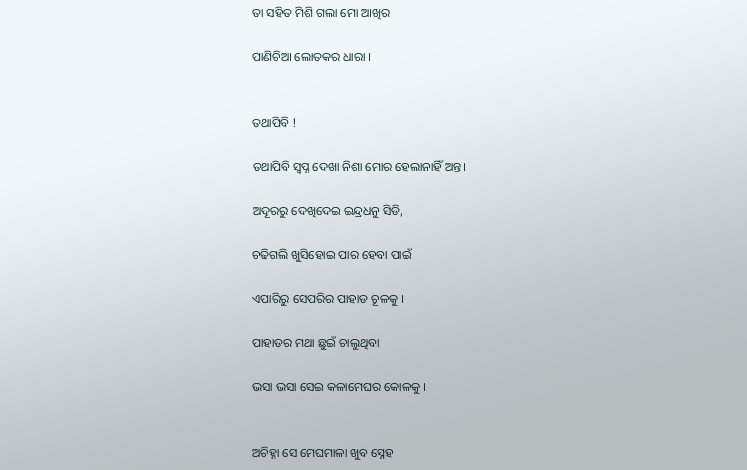ତା ସହିତ ମିଶି ଗଲା ମୋ ଆଖିର

ପାଣିଚିଆ ଲୋତକର ଧାରା ।


ତଥାପିବି !

ତଥାପିବି ସ୍ବପ୍ନ ଦେଖା ନିଶା ମୋର ହେଲାନାହିଁ ଅନ୍ତ।

ଅଦୂରରୁ ଦେଖିଦେଇ ଇନ୍ଦ୍ରଧନୁ ସିଡି,

ଚଢିଗଲି ଖୁସିହୋଇ ପାର ହେବା ପାଇଁ

ଏପାରିରୁ ସେପରିର ପାହାଡ ଚୂଳକୁ ।

ପାହାଡର ମଥା ଛୁଇଁ ଚାଲୁଥିବା

ଭସା ଭସା ସେଇ କଳାମେଘର କୋଳକୁ ।


ଅଚିହ୍ନା ସେ ମେଘମାଳା ଖୁବ ସ୍ନେହ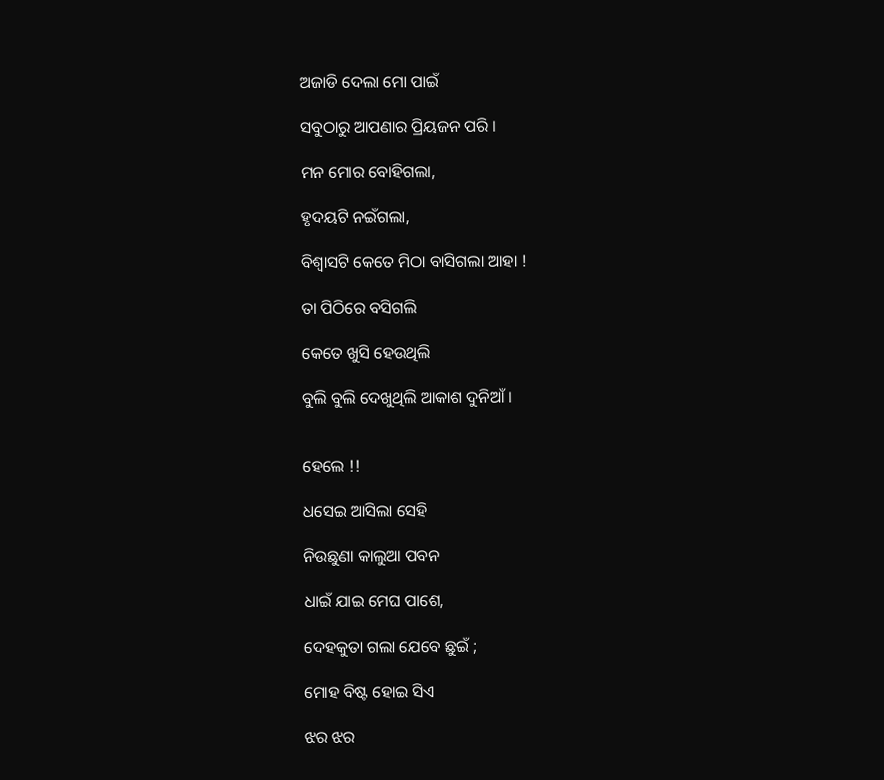ଅଜାଡି ଦେଲା ମୋ ପାଇଁ

ସବୁଠାରୁ ଆପଣାର ପ୍ରିୟଜନ ପରି ।

ମନ ମୋର ବୋହିଗଲା,

ହୃଦୟଟି ନଇଁଗଲା,

ବିଶ୍ୱାସଟି କେତେ ମିଠା ବାସିଗଲା ଆହା !

ତା ପିଠିରେ ବସିଗଲି

କେତେ ଖୁସି ହେଉଥିଲି

ବୁଲି ବୁଲି ଦେଖୁଥିଲି ଆକାଶ ଦୁନିଆଁ ।


ହେଲେ !!

ଧସେଇ ଆସିଲା ସେହି

ନିଉଛୁଣା କାଲୁଆ ପବନ

ଧାଇଁ ଯାଇ ମେଘ ପାଶେ,

ଦେହକୁତା ଗଲା ଯେବେ ଛୁଇଁ ;

ମୋହ ବିଷ୍ଟ ହୋଇ ସିଏ

ଝର ଝର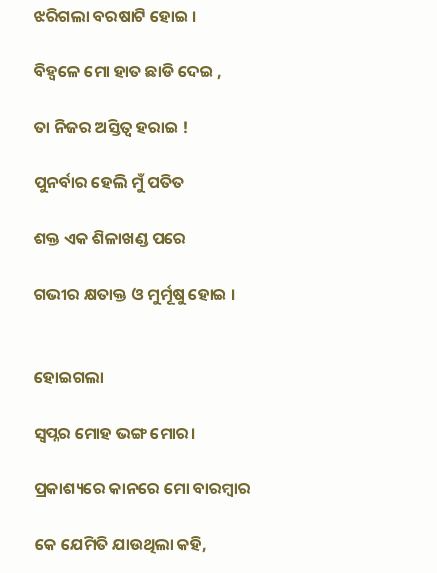ଝରିଗଲା ବରଷାଟି ହୋଇ ।

ବିହ୍ୱଳେ ମୋ ହାତ ଛାଡି ଦେଇ ,

ତା ନିଜର ଅସ୍ତିତ୍ବ ହରାଇ !

ପୁନର୍ବାର ହେଲି ମୁଁ ପତିତ

ଶକ୍ତ ଏକ ଶିଳାଖଣ୍ଡ ପରେ

ଗଭୀର କ୍ଷତାକ୍ତ ଓ ମୁର୍ମୂଷୁ ହୋଇ ।


ହୋଇଗଲା

ସ୍ବପ୍ନର ମୋହ ଭଙ୍ଗ ମୋର।

ପ୍ରକାଶ୍ୟରେ କାନରେ ମୋ ବାରମ୍ବାର

କେ ଯେମିତି ଯାଉଥିଲା କହି,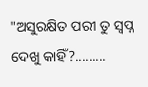"ଅସୁରକ୍ଷିତ ପରୀ ତୁ ସ୍ୱପ୍ନ ଦେଖୁ କାହିଁ?.........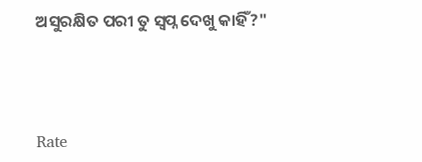ଅସୁରକ୍ଷିତ ପରୀ ତୁ ସ୍ୱପ୍ନ ଦେଖୁ କାହିଁ?"



Rate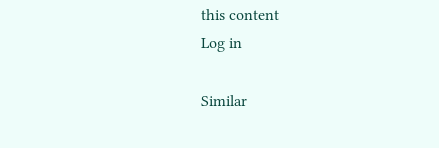this content
Log in

Similar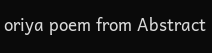oriya poem from Abstract